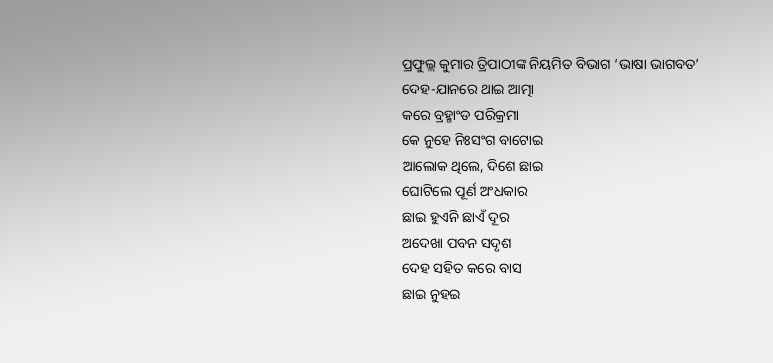ପ୍ରଫୁଲ୍ଲ କୁମାର ତ୍ରିପାଠୀଙ୍କ ନିୟମିତ ବିଭାଗ ‘ଭାଷା ଭାଗବତ’
ଦେହ-ଯାନରେ ଥାଇ ଆତ୍ମା
କରେ ବ୍ରହ୍ମାଂଡ ପରିକ୍ରମା
କେ ନୁହେ ନିଃସଂଗ ବାଟୋଇ
ଆଲୋକ ଥିଲେ, ଦିଶେ ଛାଇ
ଘୋଟିଲେ ପୂର୍ଣ ଅଂଧକାର
ଛାଇ ହୁଏନି ଛାଏଁ ଦୂର
ଅଦେଖା ପବନ ସଦୃଶ
ଦେହ ସହିତ କରେ ବାସ
ଛାଇ ନୁହଇ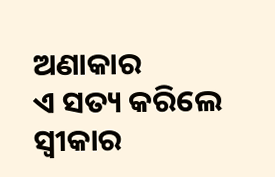ଅଣାକାର
ଏ ସତ୍ୟ କରିଲେ ସ୍ବୀକାର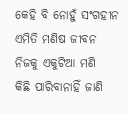କେହି ବି ନୋହୁଁ ସଂଗହୀନ
ଏମିତି ମଣିଷ ଜୀବନ
ନିଜକୁ ଏକୁଟିଆ ମଣି
କିଛି ପାରିବାନାହିଁ ଜାଣି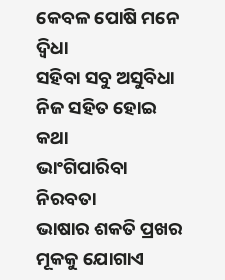କେବଳ ପୋଷି ମନେ ଦ୍ବିଧା
ସହିବା ସବୁ ଅସୁବିଧା
ନିଜ ସହିତ ହୋଇ କଥା
ଭାଂଗିପାରିବା ନିରବତା
ଭାଷାର ଶକତି ପ୍ରଖର
ମୂକକୁ ଯୋଗାଏ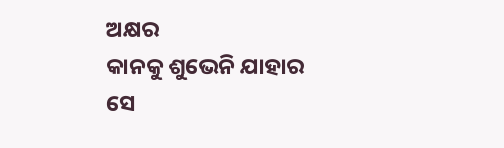ଅକ୍ଷର
କାନକୁ ଶୁଭେନି ଯାହାର
ସେ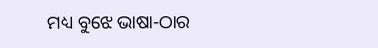ମଧ୍ୟ ବୁଝେ ଭାଷା-ଠାର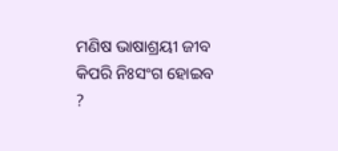ମଣିଷ ଭାଷାଶ୍ରୟୀ ଜୀବ
କିପରି ନିଃସଂଗ ହୋଇବ ?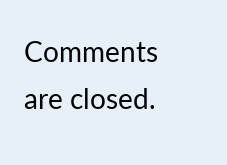Comments are closed.